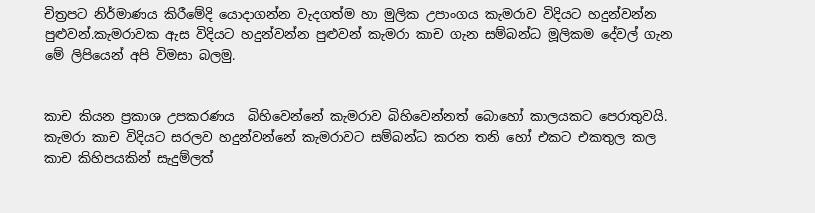චිත්‍රපට නිර්මාණය කිරීමේදි යොදාගන්න වැදගත්ම හා මුලික උපාංගය කැමරාව විදියට හදුන්වන්න පුළුවන්.කැමරාවක ඇස විදියට හදුන්වන්න පුළුවන් කැමරා කාච ගැන සම්බන්ධ මූලිකම දේවල් ගැන මේ ලිපියෙන් අපි විමසා බලමු.


කාච කියන ප්‍රකාශ උපකරණය  බිහිවෙන්නේ කැමරාව බිහිවෙන්නත් බොහෝ කාලයකට පෙරාතුවයි. කැමරා කාච විදියට සරලව හදුන්වන්නේ කැමරාවට සම්බන්ධ කරන තනි හෝ එකට එකතුල කල කාච කිහිපයකින් සැදුම්ලත්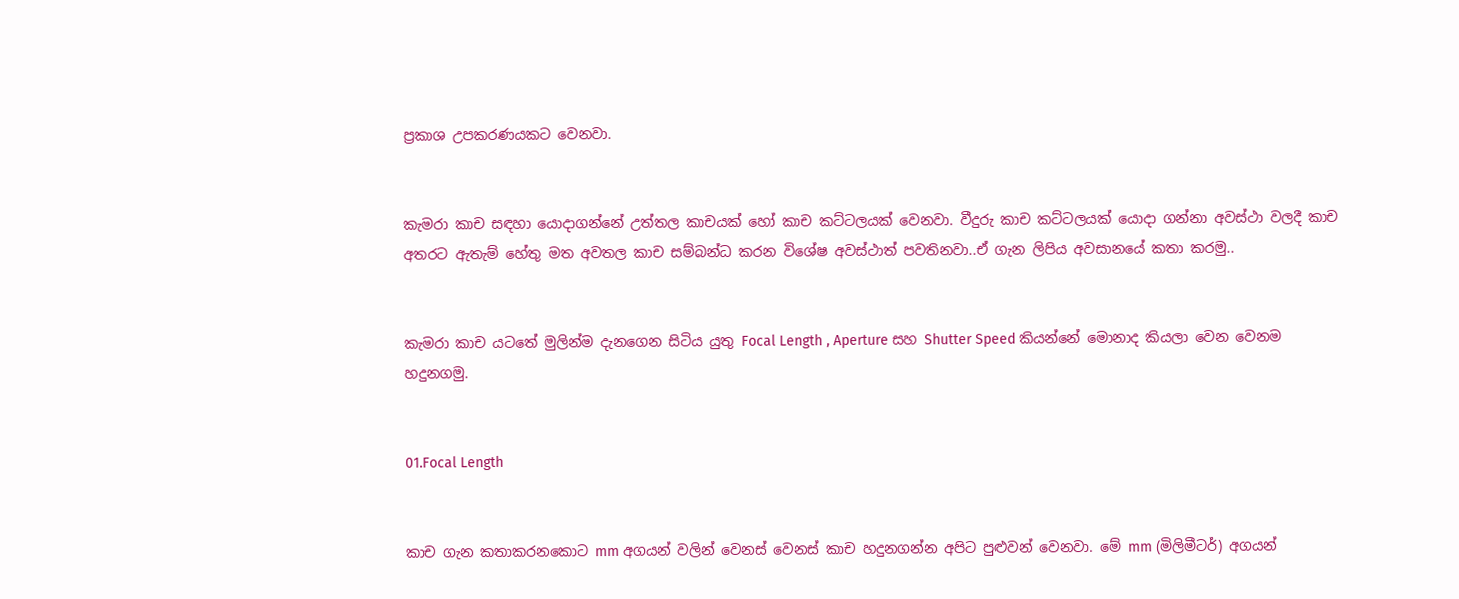ප්‍රකාශ උපකරණයකට වෙනවා.


කැමරා කාච සඳහා යොදාගන්නේ උත්තල කාචයක් හෝ කාච කට්ටලයක් වෙනවා. වීදුරු කාච කට්ටලයක් යොදා ගන්නා අවස්ථා වලදී කාච අතරට ඇතැම් හේතු මත අවතල කාච සම්බන්ධ කරන විශේෂ අවස්ථාත් පවතිනවා..ඒ ගැන ලිපිය අවසානයේ කතා කරමු..


කැමරා කාච යටතේ මුලින්ම දැනගෙන සිටිය යුතු Focal Length , Aperture සහ Shutter Speed කියන්නේ මොනාද කියලා වෙන වෙනම හදුනගමු.


01.Focal Length


කාච ගැන කතාකරනකොට mm අගයන් වලින් වෙනස් වෙනස් කාච හදුනගන්න අපිට පුළුවන් වෙනවා. මේ mm (මිලිමීටර්) අගයන්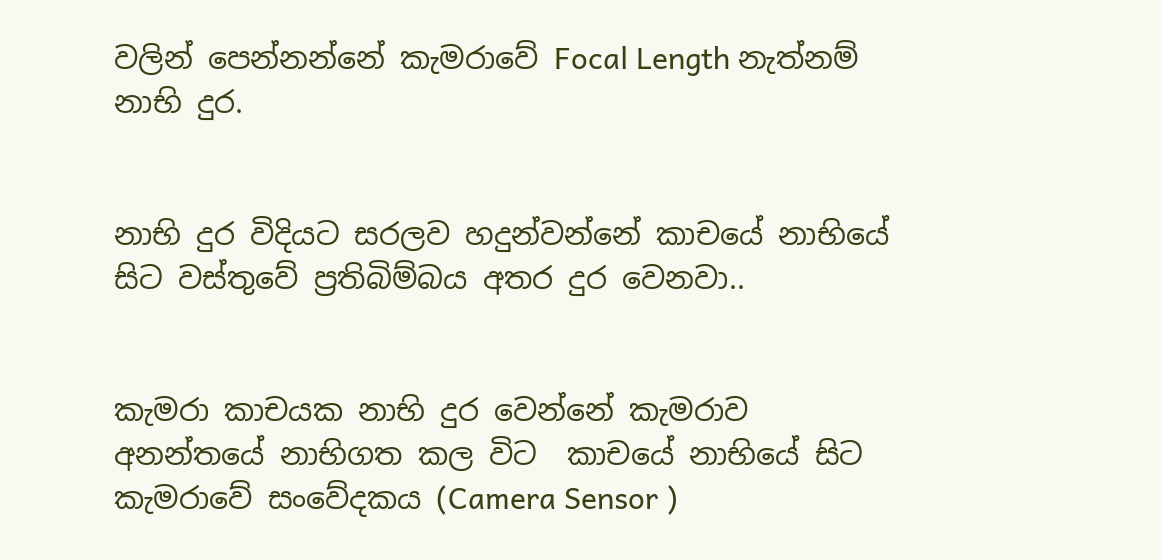වලින් පෙන්නන්නේ කැමරාවේ Focal Length නැත්නම් නාභි දුර.


නාභි දුර විදියට සරලව හදුන්වන්නේ කාචයේ නාභියේ සිට වස්තුවේ ප්‍රතිබිම්බය අතර දුර වෙනවා..


කැමරා කාචයක නාභි දුර වෙන්නේ කැමරාව අනන්තයේ නාභිගත කල විට  කාචයේ නාභියේ සිට කැමරාවේ සංවේදකය (Camera Sensor )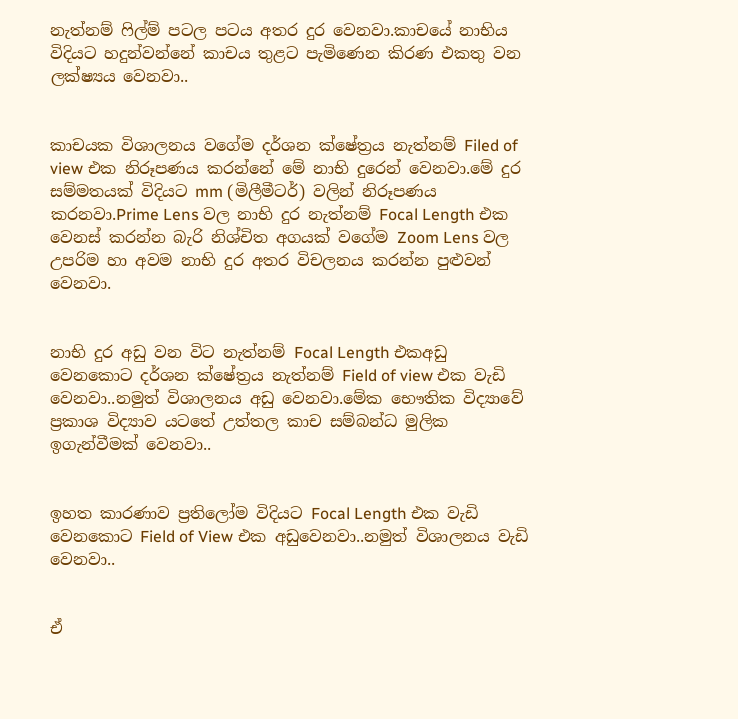නැත්නම් ෆිල්ම් පටල පටය අතර දුර වෙනවා.කාචයේ නාභිය  විදියට හදුන්වන්නේ කාචය තුළට පැමිණෙන කිරණ එකතු වන ලක්ෂ්‍යය වෙනවා..


කාචයක විශාලනය වගේම දර්ශන ක්ෂේත්‍රය නැත්නම් Filed of view එක නිරූපණය කරන්නේ මේ නාභි දුරෙන් වෙනවා.මේ දුර සම්මතයක් විදියට mm (මිලීමීටර්) වලින් නිරූපණය කරනවා.Prime Lens වල නාභි දුර නැත්නම් Focal Length එක වෙනස් කරන්න බැරි නිශ්චිත අගයක් වගේම Zoom Lens වල උපරිම හා අවම නාභි දුර අතර විචලනය කරන්න පුළුවන් වෙනවා.


නාභි දුර අඩු වන විට නැත්නම් Focal Length එකඅඩු වෙනකොට දර්ශන ක්ෂේත්‍රය නැත්නම් Field of view එක වැඩි වෙනවා..නමුත් විශාලනය අඩු වෙනවා.මේක භෞතික විද්‍යාවේ ප්‍රකාශ විද්‍යාව යටතේ උත්තල කාච සම්බන්ධ මුලික ඉගැන්වීමක් වෙනවා..


ඉහත කාරණාව ප්‍රතිලෝම විදියට Focal Length එක වැඩි වෙනකොට Field of View එක අඩුවෙනවා..නමුත් විශාලනය වැඩි වෙනවා..


ඒ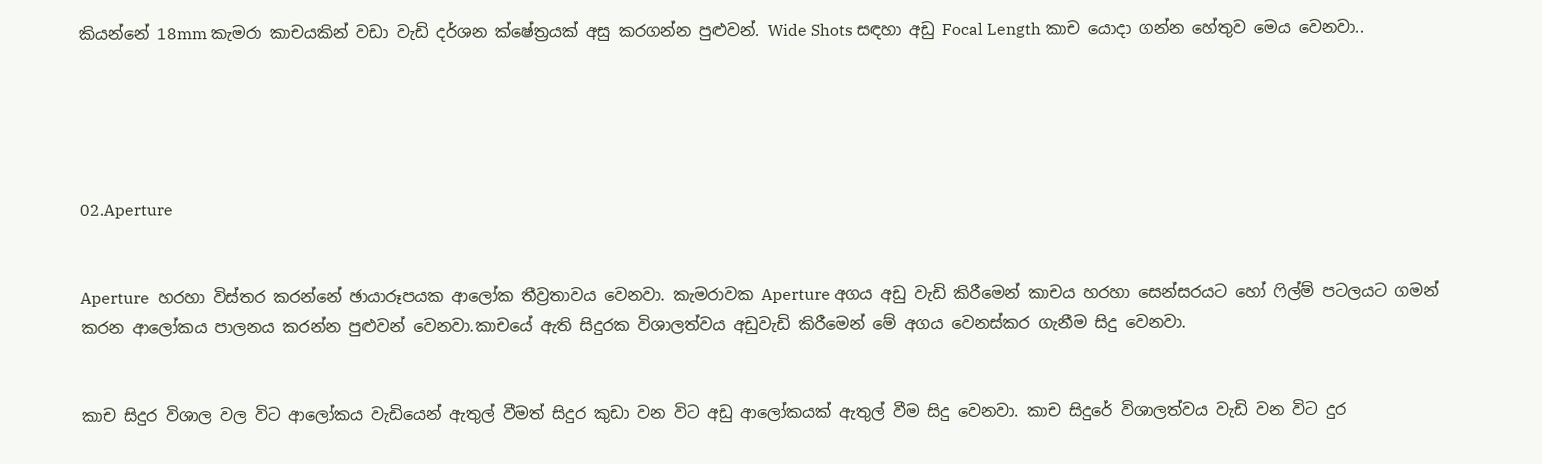කියන්නේ 18mm කැමරා කාචයකින් වඩා වැඩි දර්ශන ක්ෂේත්‍රයක් අසු කරගන්න පුළුවන්. Wide Shots සඳහා අඩු Focal Length කාච යොදා ගන්න හේතුව මෙය වෙනවා..





02.Aperture


Aperture  හරහා විස්තර කරන්නේ ඡායාරූපයක ආලෝක තීව්‍රතාවය වෙනවා. කැමරාවක Aperture අගය අඩු වැඩි කිරීමෙන් කාචය හරහා සෙන්සරයට හෝ ෆිල්ම් පටලයට ගමන් කරන ආලෝකය පාලනය කරන්න පුළුවන් වෙනවා.කාචයේ ඇති සිදුරක විශාලත්වය අඩුවැඩි කිරීමෙන් මේ අගය වෙනස්කර ගැනීම සිදු වෙනවා.


කාච සිදුර විශාල වල විට ආලෝකය වැඩියෙන් ඇතුල් වීමත් සිදුර කුඩා වන විට අඩු ආලෝකයක් ඇතුල් වීම සිදු වෙනවා. කාච සිදුරේ විශාලත්වය වැඩි වන විට දුර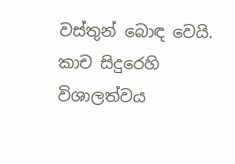වස්තුන් බොඳ වෙයි. කාච සිදුරෙහි විශාලත්වය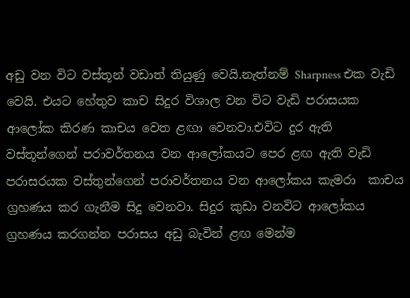අඩු වන විට වස්තූන් වඩාත් තියුණු වෙයි.නැත්නම් Sharpness එක වැඩි වෙයි. එයට හේතුව කාච සිදුර විශාල වන විට වැඩි පරාසයක ආලෝක කිරණ කාචය වෙත ළඟා වෙනවා.එවිට දුර ඇති වස්තූන්ගෙන් පරාවර්තනය වන ආලෝකයට පෙර ළඟ ඇති වැඩි පරාසරයක වස්තුන්ගෙන් පරාවර්තනය වන ආලෝකය කැමරා  කාචය ග්‍රහණය කර ගැනීම සිදු වෙනවා. සිදුර කුඩා වනවිට ආලෝකය ග්‍රහණය කරගන්න පරාසය අඩු බැවින් ළඟ මෙන්ම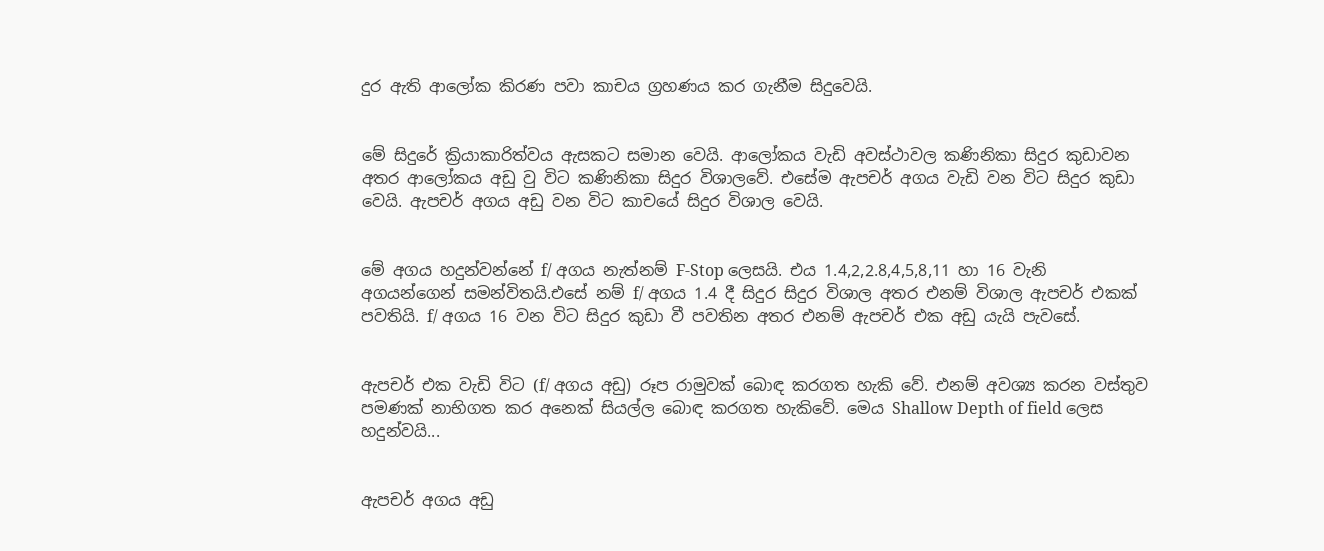දුර ඇති ආලෝක කිරණ පවා කාචය ග්‍රහණය කර ගැනීම සිදුවෙයි.


මේ සිදුරේ ක්‍රියාකාරිත්වය ඇසකට සමාන වෙයි. ආලෝකය වැඩි අවස්ථාවල කණිනිකා සිදුර කුඩාවන අතර ආලෝකය අඩු වු විට කණිනිකා සිදුර විශාලවේ. එසේම ඇපචර් අගය වැඩි වන විට සිදුර කුඩා වෙයි. ඇපචර් අගය අඩු වන විට කාචයේ සිදුර විශාල වෙයි.


මේ අගය හදුන්වන්නේ f/ අගය නැත්නම් F-Stop ලෙසයි. එය 1.4,2,2.8,4,5,8,11 හා 16 වැනි අගයන්ගෙන් සමන්විතයි.එසේ නම් f/ අගය 1.4 දී සිදුර සිදුර විශාල අතර එනම් විශාල ඇපචර් එකක් පවතියි. f/ අගය 16 වන විට සිදුර කුඩා වී පවතින අතර එනම් ඇපචර් එක අඩු යැයි පැවසේ.


ඇපචර් එක වැඩි විට (f/ අගය අඩු) රූප රාමුවක් බොඳ කරගත හැකි වේ. එනම් අවශ්‍ය කරන වස්තුව පමණක් නාභිගත කර අනෙක් සියල්ල බොඳ කරගත හැකිවේ. මෙය Shallow Depth of field ලෙස හදුන්වයි...


ඇපචර් අගය අඩු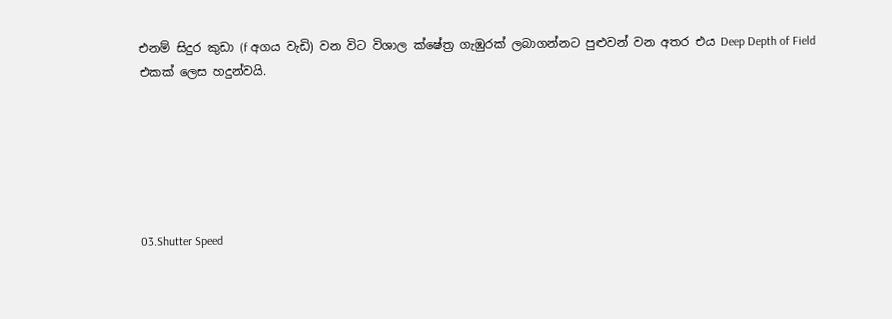එනම් සිදුර කුඩා (f අගය වැඩි) වන විට විශාල ක්ෂේත්‍ර ගැඹුරක් ලබාගන්නට පුළුවන් වන අතර එය Deep Depth of Field එකක් ලෙස හදුන්වයි.






03.Shutter Speed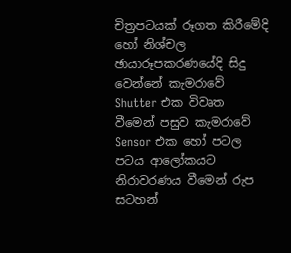චිත්‍රපටයක් රූගත කිරීමේදි හෝ නිශ්චල ඡායාරූපකරණයේදි සිදු වෙන්නේ කැමරාවේ Shutter එක විවෘත වීමෙන් පසුව කැමරාවේ Sensor එක හෝ පටල පටය ආලෝකයට නිරාවරණය වීමෙන් රුප සටහන්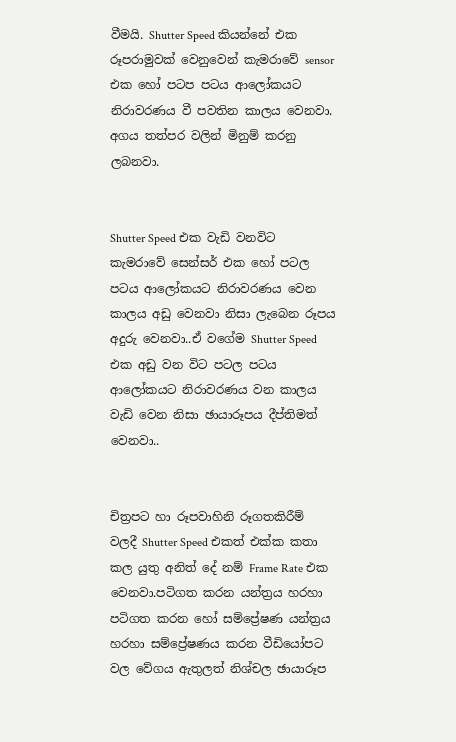වීමයි. Shutter Speed කියන්නේ එක රූපරාමුවක් වෙනුවෙන් කැමරාවේ sensor එක හෝ පටප පටය ආලෝකයට නිරාවරණය වී පවතින කාලය වෙනවා. අගය තත්පර වලින් මිනුම් කරනු ලබනවා.


Shutter Speed එක වැඩි වනවිට කැමරාවේ සෙන්සර් එක හෝ පටල පටය ආලෝකයට නිරාවරණය වෙන කාලය අඩු වෙනවා නිසා ලැබෙන රූපය අදුරු වෙනවා..ඒ වගේම Shutter Speed එක අඩු වන විට පටල පටය ආලෝකයට නිරාවරණය වන කාලය වැඩි වෙන නිසා ඡායාරූපය දීප්තිමත් වෙනවා..


චිත්‍රපට හා රූපවාහිනි රූගතකිරීම් වලදී Shutter Speed එකත් එක්ක කතා කල යුතු අනිත් දේ නම් Frame Rate එක වෙනවා.පටිගත කරන යන්ත්‍රය හරහා පටිගත කරන හෝ සම්ප්‍රේෂණ යන්ත්‍රය හරහා සම්ප්‍රේෂණය කරන වීඩියෝපට වල වේගය ඇතුලත් නිශ්චල ඡායාරූප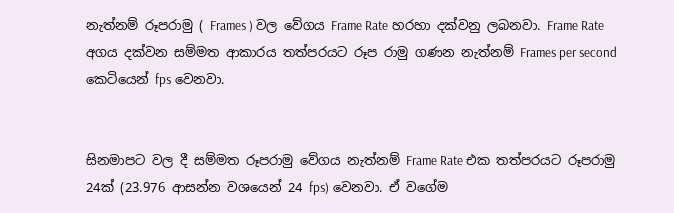නැත්නම් රූපරාමු ( Frames ) වල වේගය Frame Rate හරහා දක්වනු ලබනවා. Frame Rate අගය දක්වන සම්මත ආකාරය තත්පරයට රූප රාමු ගණන නැත්නම් Frames per second කෙටියෙන් fps වෙනවා.


සිනමාපට වල දී සම්මත රූපරාමු වේගය නැත්නම් Frame Rate එක තත්පරයට රූපරාමු 24ක් (23.976 ආසන්න වශයෙන් 24 fps) වෙනවා. ඒ වගේම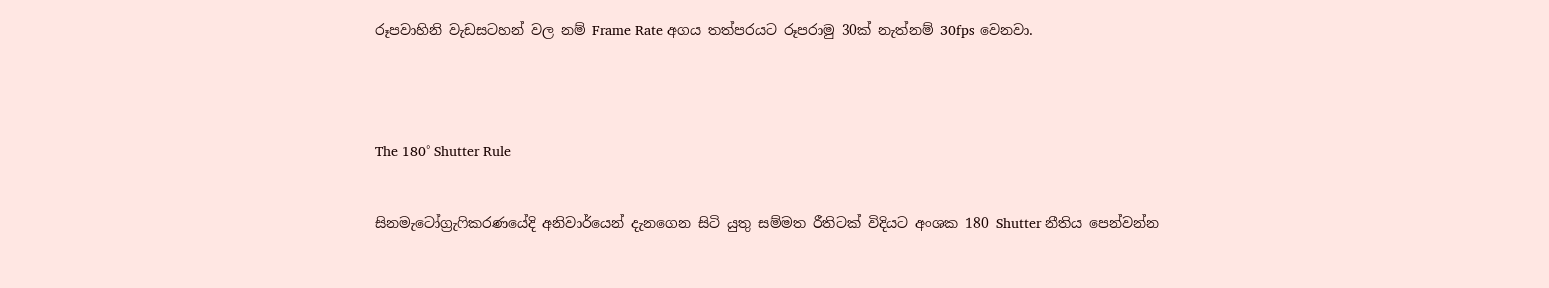රූපවාහිනි වැඩසටහන් වල නම් Frame Rate අගය තත්පරයට රූපරාමු 30ක් නැත්නම් 30fps වෙනවා.




The 180° Shutter Rule


සිනමැටෝග්‍රැෆිකරණයේදි අනිවාර්යෙන් දැනගෙන සිටි යුතු සම්මත රීතිටක් විදියට අංශක 180 Shutter නීතිය පෙන්වන්න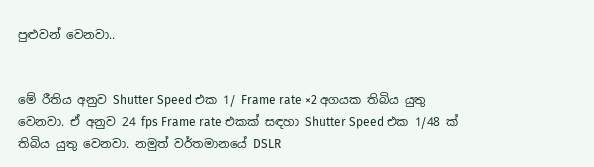පුළුවන් වෙනවා..


මේ රීතිය අනුව Shutter Speed එක 1/ Frame rate ×2 අගයක තිබිය යුතු වෙනවා. ඒ අනුව 24 fps Frame rate එකක් සඳහා Shutter Speed එක 1/48 ක් තිබිය යුතු වෙනවා. නමුත් වර්තමානයේ DSLR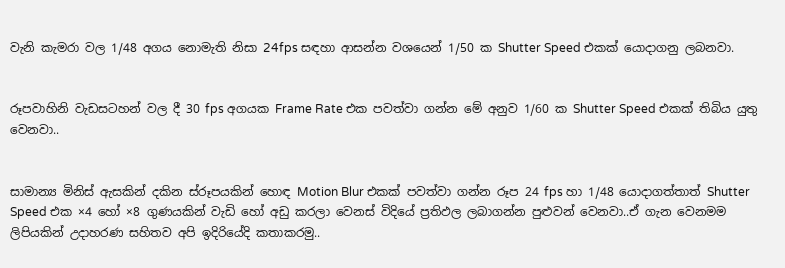වැනි කැමරා වල 1/48 අගය නොමැති නිසා 24fps සඳහා ආසන්න වශයෙන් 1/50 ක Shutter Speed එකක් යොදාගනු ලබනවා.


රූපවාහිනි වැඩසටහන් වල දී 30 fps අගයක Frame Rate එක පවත්වා ගන්න මේ අනුව 1/60 ක Shutter Speed එකක් තිබිය යුතු වෙනවා..


සාමාන්‍ය මිනිස් ඇසකින් දකින ස්රූපයකින් හොඳ Motion Blur එකක් පවත්වා ගන්න රූප 24 fps හා 1/48 යොදාගත්තාත් Shutter Speed එක ×4 හෝ ×8 ගුණයකින් වැඩි හෝ අඩු කරලා වෙනස් විදියේ ප්‍රතිඵල ලබාගන්න පුළුවන් වෙනවා..ඒ ගැන වෙනමම ලිපියකින් උදාහරණ සහිතව අපි ඉදිරියේදි කතාකරමු..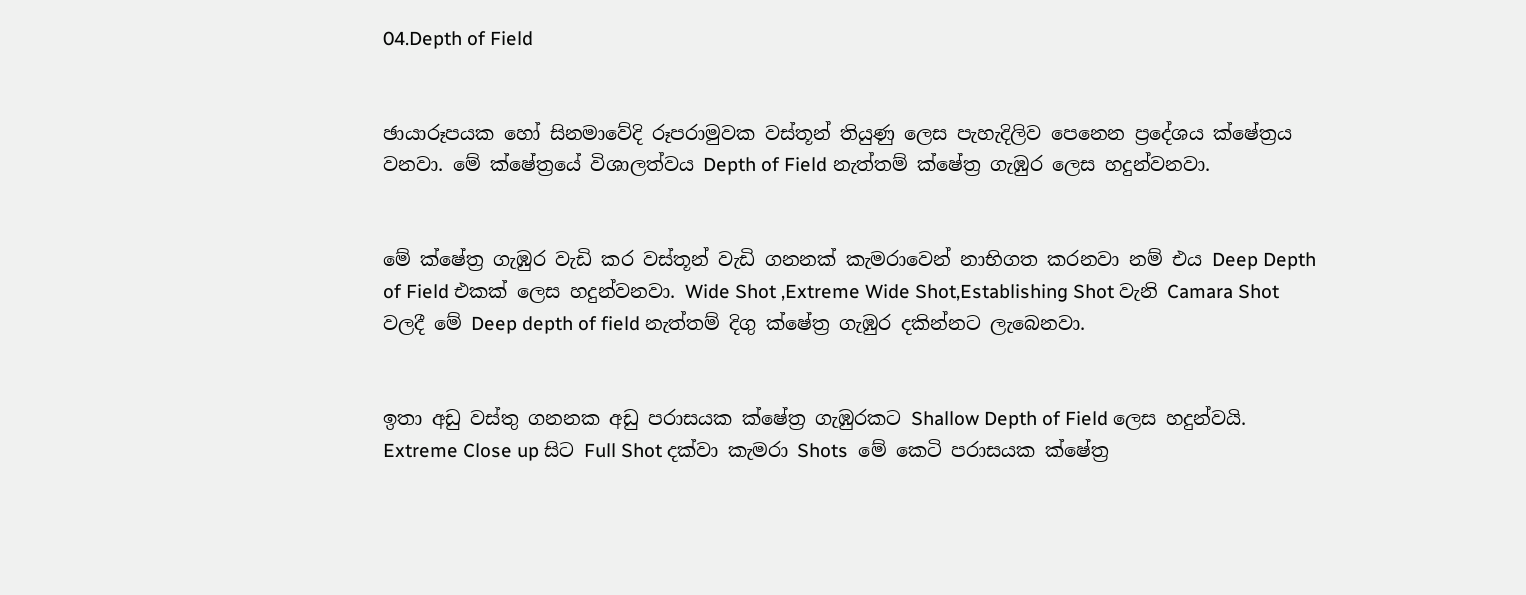04.Depth of Field


ඡායාරූපයක හෝ සිනමාවේදි රූපරාමුවක වස්තූන් තියුණු ලෙස පැහැදිලිව පෙනෙන ප්‍රදේශය ක්ෂේත්‍රය වනවා. මේ ක්ෂේත්‍රයේ විශාලත්වය Depth of Field නැත්තම් ක්ෂේත්‍ර ගැඹුර ලෙස හදුන්වනවා.


මේ ක්ෂේත්‍ර ගැඹුර වැඩි කර වස්තූන් වැඩි ගනනක් කැමරාවෙන් නාභිගත කරනවා නම් එය Deep Depth of Field එකක් ලෙස හදුන්වනවා. Wide Shot ,Extreme Wide Shot,Establishing Shot වැනි Camara Shot වලදී මේ Deep depth of field නැත්තම් දිගු ක්ෂේත්‍ර ගැඹුර දකින්නට ලැබෙනවා.


ඉතා අඩු වස්තු ගනනක අඩු පරාසයක ක්ෂේත්‍ර ගැඹුරකට Shallow Depth of Field ලෙස හදුන්වයි. Extreme Close up සිට Full Shot දක්වා කැමරා Shots  මේ කෙටි පරාසයක ක්ෂේත්‍ර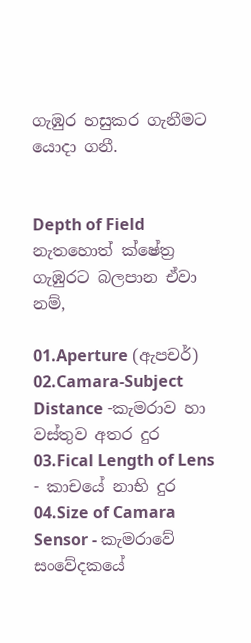ගැඹුර හසුකර ගැනීමට යොදා ගනී.


Depth of Field නැතහොත් ක්ෂේත්‍ර ගැඹුරට බලපාන ඒවා නම්,

01.Aperture (ඇපචර්)
02.Camara-Subject Distance -කැමරාව හා වස්තුව අතර දුර
03.Fical Length of Lens - කාචයේ නාභි දුර
04.Size of Camara Sensor - කැමරාවේ සංවේදකයේ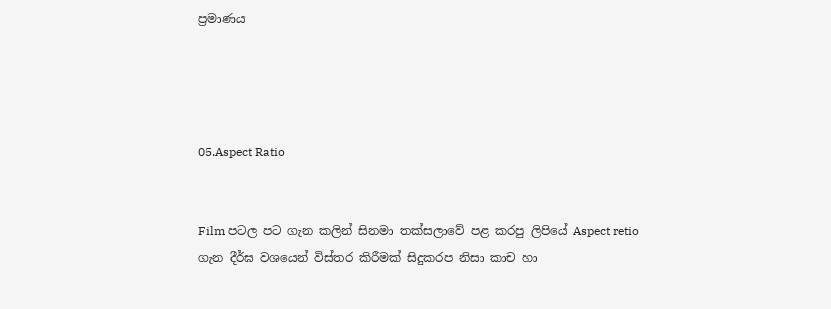ප්‍රමාණය




05.Aspect Ratio


Film පටල පට ගැන කලින් සිනමා තක්සලාවේ පළ කරපු ලිපියේ Aspect retio ගැන දීර්ඝ වශයෙන් විස්තර කිරීමක් සිදුකරප නිසා කාච හා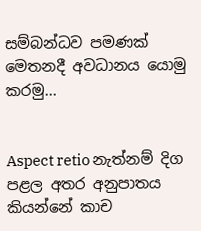සම්බන්ධව පමණක් මෙතනදී අවධානය යොමු කරමු...


Aspect retio නැත්නම් දිග පළල අතර අනුපාතය කියන්නේ කාච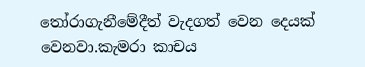තෝරාගැනීමේදීත් වැදගත් වෙන දෙයක් වෙනවා.කැමරා කාචය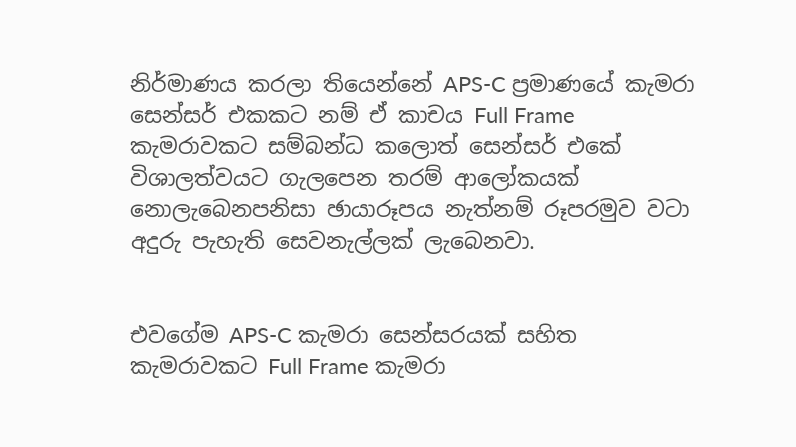නිර්මාණය කරලා තියෙන්නේ APS-C ප්‍රමාණයේ කැමරා සෙන්සර් එකකට නම් ඒ කාචය Full Frame කැමරාවකට සම්බන්ධ කලොත් සෙන්සර් එකේ විශාලත්වයට ගැලපෙන තරම් ආලෝකයක් නොලැබෙනපනිසා ඡායාරූපය නැත්නම් රූපරමුව වටා අදුරු පැහැති සෙවනැල්ලක් ලැබෙනවා.


එවගේම APS-C කැමරා සෙන්සරයක් සහිත කැමරාවකට Full Frame කැමරා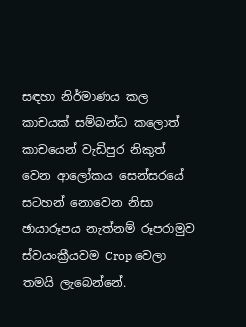සඳහා නිර්මාණය කල කාචයක් සම්බන්ධ කලොත් කාචයෙන් වැඩිපුර නිකුත් වෙන ආලෝකය සෙන්සරයේ සටහන් නොවෙන නිසා ඡායාරූපය නැත්නම් රූපරාමුව ස්වයංක්‍රීයවම Crop වෙලා තමයි ලැබෙන්නේ.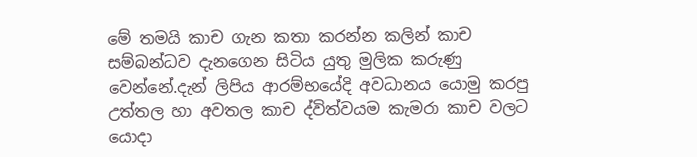මේ තමයි කාච ගැන කතා කරන්න කලින් කාච සම්බන්ධව දැනගෙන සිටිය යුතු මුලික කරුණු වෙන්නේ.දැන් ලිපිය ආරම්භයේදි අවධානය යොමු කරපු උත්තල හා අවතල කාච ද්විත්වයම කැමරා කාච වලට යොදා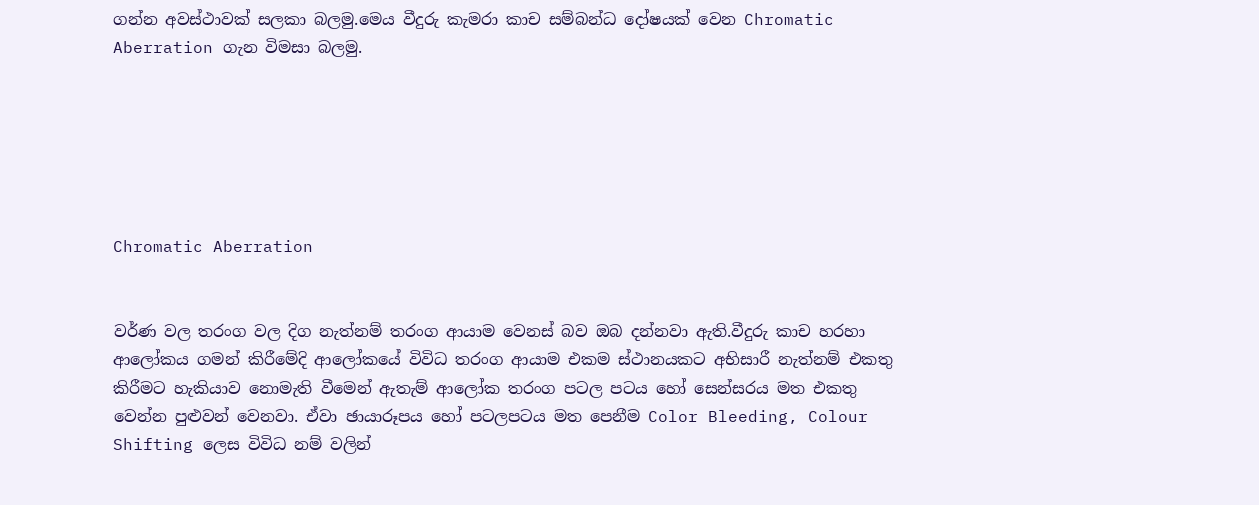ගන්න අවස්ථාවක් සලකා බලමු.මෙය වීදුරු කැමරා කාච සම්බන්ධ දෝෂයක් වෙන Chromatic Aberration ගැන විමසා බලමු.






Chromatic Aberration


වර්ණ වල තරංග වල දිග නැත්නම් තරංග ආයාම වෙනස් බව ඔබ දන්නවා ඇති.වීදුරු කාච හරහා ආලෝකය ගමන් කිරීමේදි ආලෝකයේ විවිධ තරංග ආයාම එකම ස්ථානයකට අභිසාරී නැත්නම් එකතු කිරීමට හැකියාව නොමැති වීමෙන් ඇතැම් ආලෝක තරංග පටල පටය හෝ සෙන්සරය මත එකතු වෙන්න පුළුවන් වෙනවා. ඒවා ඡායාරූපය හෝ පටලපටය මත පෙනීම Color Bleeding, Colour Shifting ලෙස විවිධ නම් වලින්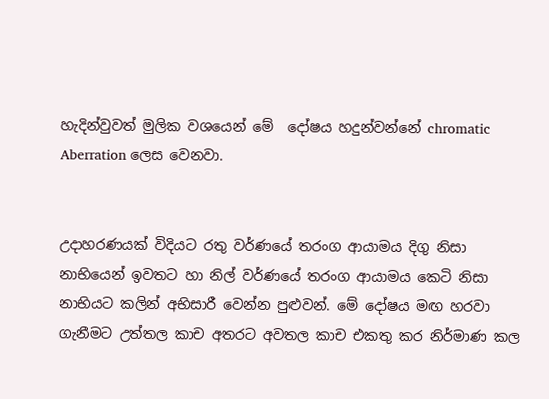හැදින්වුවත් මුලික වශයෙන් මේ  දෝෂය හදුන්වන්නේ chromatic Aberration ලෙස වෙනවා.


උදාහරණයක් විදියට රතු වර්ණයේ තරංග ආයාමය දිගු නිසා නාභියෙන් ඉවතට හා නිල් වර්ණයේ තරංග ආයාමය කෙටි නිසා නාභියට කලින් අභිසාරී වෙන්න පුළුවන්. මේ දෝෂය මඟ හරවා ගැනීමට උත්තල කාච අතරට අවතල කාච එකතු කර නිර්මාණ කල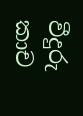වීදුරු කාච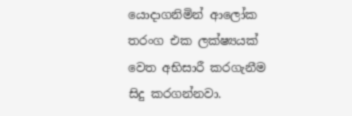යොදාගනිමින් ආලෝක තරංග එක ලක්ෂ්‍යයක් වෙත අභිසාරී කරගැනීම සිදු කරගන්නවා.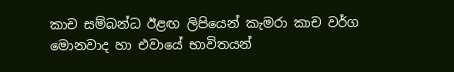කාච සම්බන්ධ ඊළඟ ලිපියෙන් කැමරා කාච වර්ග මොනවාද හා එවායේ භාවිතයන්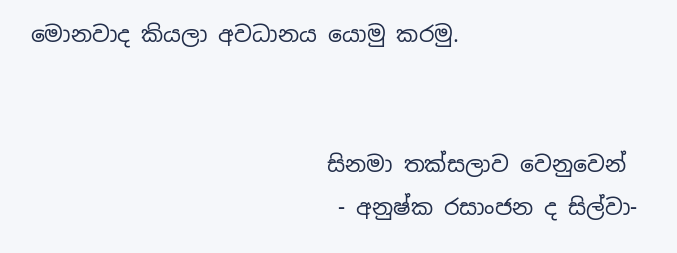මොනවාද කියලා අවධානය යොමු කරමු.


                           සිනමා තක්සලාව වෙනුවෙන්
                            - අනුෂ්ක රසාංජන ද සිල්වා-